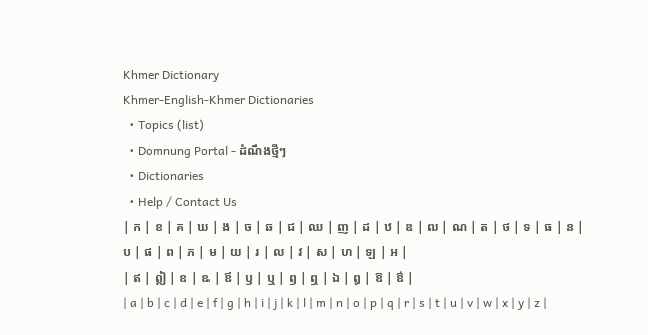Khmer Dictionary
Khmer-English-Khmer Dictionaries
  • Topics (list)
  • Domnung Portal - ដំណឹងថ្មីៗ
  • Dictionaries
  • Help / Contact Us
| ក | ខ | គ | ឃ | ង | ច | ឆ | ជ | ឈ | ញ | ដ | ឋ | ឌ | ឍ | ណ | ត | ថ | ទ | ធ | ន | ប | ផ | ព | ភ | ម | យ | រ | ល | វ | ស | ហ | ឡ | អ |
| ឥ | ឦ | ឧ | ឩ | ឪ | ឫ | ឬ | ឭ | ឮ | ឯ | ឰ | ឱ | ឳ |
| a | b | c | d | e | f | g | h | i | j | k | l | m | n | o | p | q | r | s | t | u | v | w | x | y | z |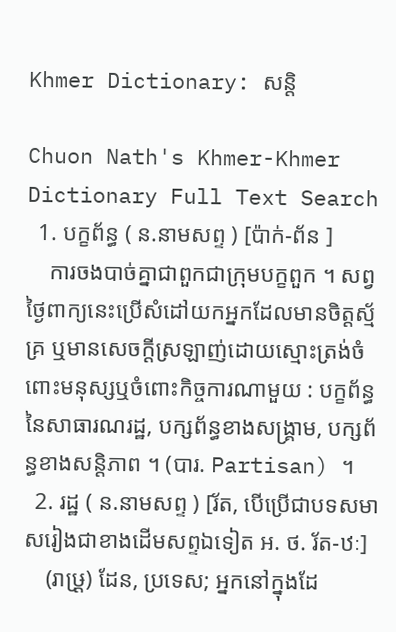Khmer Dictionary: សន្តិ

Chuon Nath's Khmer-Khmer Dictionary Full Text Search
  1. បក្ខព័ន្ធ ( ន.នាមសព្ទ ) [ប៉ាក់-ព័ន ]
    ការចងបាច់គ្នាជាពួកជាក្រុមបក្ខពួក ។ សព្វថ្ងៃពាក្យនេះប្រើសំដៅយកអ្នកដែលមានចិត្តស្ម័គ្រ ឬមានសេចក្ដីស្រឡាញ់ដោយស្មោះត្រង់ចំពោះមនុស្សឬចំពោះកិច្ចការណាមួយ : បក្ខព័ន្ធនៃសាធារណរដ្ឋ, បក្សព័ន្ធខាងសង្រ្គាម, បក្សព័ន្ធខាងសន្តិភាព ។ (បារ. Partisan) ។
  2. រដ្ឋ ( ន.នាមសព្ទ ) [រ័ត, បើប្រើជាបទសមាសរៀងជាខាងដើមសព្ទឯទៀត អ. ថ. រ័ត-ឋៈ]
    (រាឞ្រ្ត) ដែន, ប្រទេស; អ្នកនៅក្នុងដែ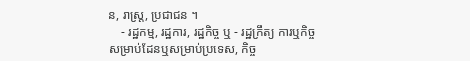ន, រាស្រ្ត, ប្រជាជន ។
    - រដ្ឋកម្ម, រដ្ឋការ, រដ្ឋកិច្ច ឬ - រដ្ឋក្រឹត្យ ការឬកិច្ចសម្រាប់ដែនឬសម្រាប់ប្រទេស, កិច្ច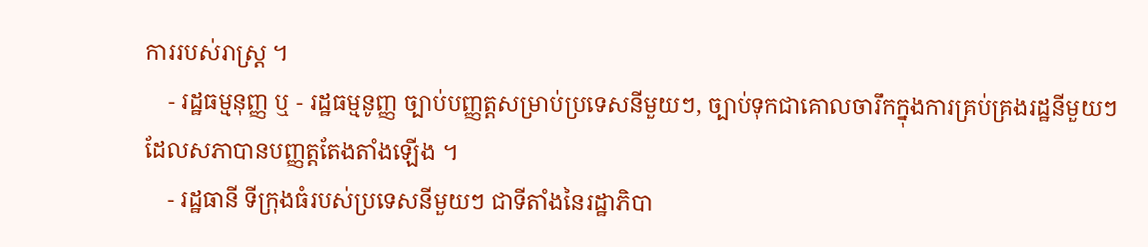ការរបស់រាស្រ្ត ។
    - រដ្ឋធម្មនុញ្ញ ឬ - រដ្ឋធម្មនូញ្ញ ច្បាប់បញ្ញត្តសម្រាប់ប្រទេសនីមួយៗ, ច្បាប់ទុកជាគោលចារឹកក្នុងការគ្រប់គ្រងរដ្ឋនីមួយៗ ដែលសភាបានបញ្ញត្តតែងតាំងឡើង ។
    - រដ្ឋធានី ទីក្រុងធំរបស់ប្រទេសនីមួយៗ ជាទីតាំងនៃរដ្ឋាភិបា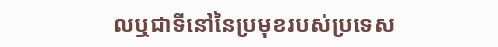លឬជាទីនៅនៃប្រមុខរបស់ប្រទេស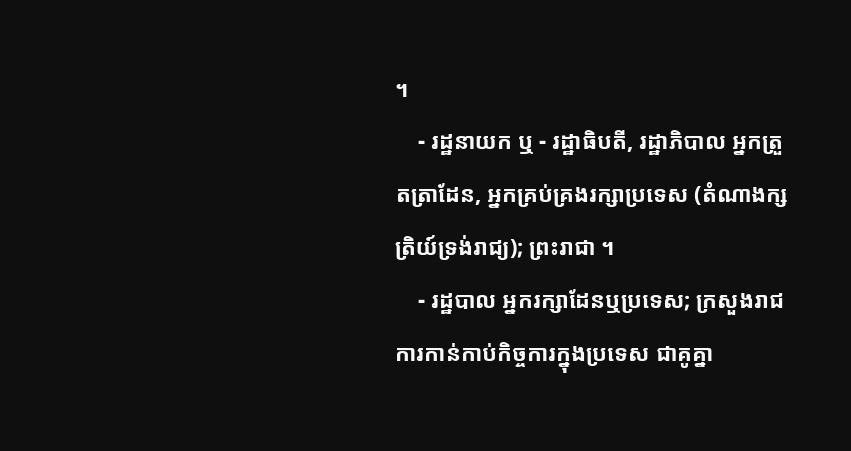។
    - រដ្ឋនាយក ឬ - រដ្ឋាធិបតី, រដ្ឋាភិបាល អ្នកត្រួតត្រាដែន, អ្នកគ្រប់គ្រងរក្សាប្រទេស (តំណាងក្សត្រិយ៍ទ្រង់រាជ្យ); ព្រះរាជា ។
    - រដ្ឋបាល អ្នករក្សាដែនឬប្រទេស; ក្រសួងរាជការកាន់កាប់កិច្ចការក្នុងប្រទេស ជាគូគ្នា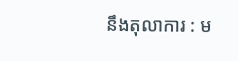នឹងតុលាការ : ម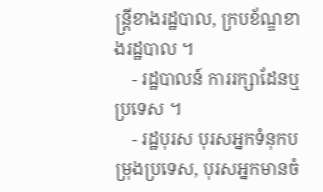ន្ត្រីខាងរដ្ឋបាល, ក្របខ័ណ្ឌខាងរដ្ឋបាល ។
    - រដ្ឋបាលន៍ ការរក្សាដែនឬប្រទេស ។
    - រដ្ឋបុរស បុរសអ្នកទំនុកបម្រុងប្រទេស, បុរសអ្នកមានចំ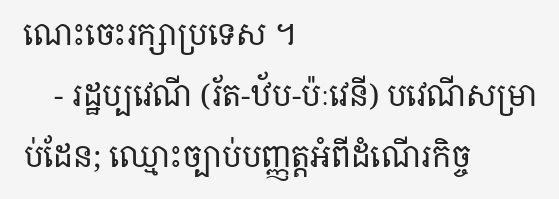ណេះចេះរក្សាប្រទេស ។
    - រដ្ឋប្បវេណី (រ័ត-ឋ័ប-ប៉ៈវេនី) បវេណីសម្រាប់ដែន; ឈ្មោះច្បាប់បញ្ញត្តអំពីដំណើរកិច្ច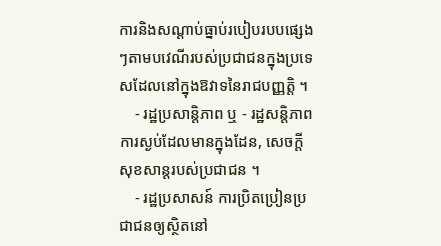ការនិងសណ្ដាប់ធ្នាប់របៀបរបបផ្សេងៗតាមបវេណីរបស់ប្រជាជនក្នុងប្រទេសដែលនៅក្នុងឱវាទនៃរាជបញ្ញត្តិ ។
    - រដ្ឋប្រសាន្តិភាព ឬ - រដ្ឋសន្តិភាព ការស្ងប់ដែលមានក្នុងដែន, សេចក្ដីសុខសាន្តរបស់ប្រជាជន ។
    - រដ្ឋប្រសាសន៍ ការប្រិតប្រៀនប្រជាជនឲ្យស្ថិតនៅ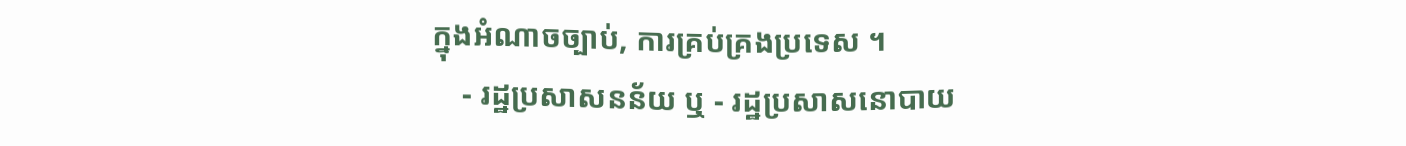ក្នុងអំណាចច្បាប់, ការគ្រប់គ្រងប្រទេស ។
    - រដ្ឋប្រសាសនន័យ ឬ - រដ្ឋប្រសាសនោបាយ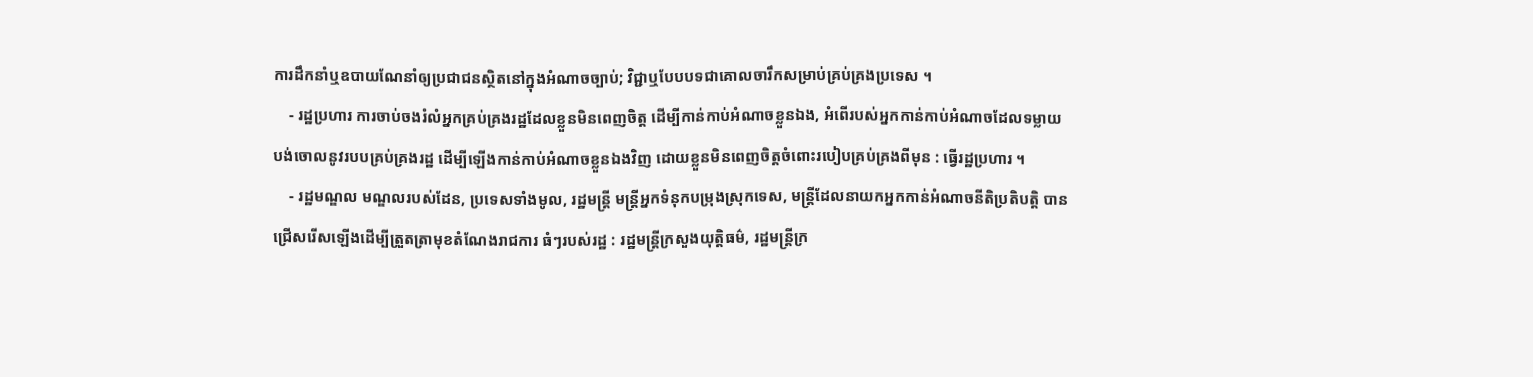ការដឹកនាំឬឧបាយណែនាំឲ្យប្រជាជនស្ថិតនៅក្នុងអំណាចច្បាប់; វិជ្ជាឬបែបបទជាគោលចារឹកសម្រាប់គ្រប់គ្រងប្រទេស ។
    - រដ្ឋប្រហារ ការចាប់ចងរំលំអ្នកគ្រប់គ្រងរដ្ឋដែលខ្លួនមិនពេញចិត្ត ដើម្បីកាន់កាប់អំណាចខ្លួនឯង, អំពើរបស់អ្នកកាន់កាប់អំណាចដែលទម្លាយបង់ចោលនូវរបបគ្រប់គ្រងរដ្ឋ ដើម្បីឡើងកាន់កាប់អំណាចខ្លួនឯងវិញ ដោយខ្លួនមិនពេញចិត្តចំពោះរបៀបគ្រប់គ្រងពីមុន : ធ្វើរដ្ឋប្រហារ ។
    - រដ្ឋមណ្ឌល មណ្ឌលរបស់ដែន, ប្រទេសទាំងមូល, រដ្ឋមន្ត្រី មន្ត្រីអ្នកទំនុកបម្រុងស្រុកទេស, មន្ត្រីដែលនាយកអ្នកកាន់អំណាចនីតិប្រតិបត្តិ បានជ្រើសរើសឡើងដើម្បីត្រួតត្រាមុខតំណែងរាជការ ធំៗរបស់រដ្ឋ : រដ្ឋមន្ត្រីក្រសួងយុត្តិធម៌, រដ្ឋមន្ត្រីក្រ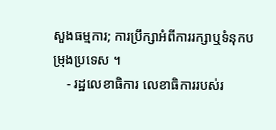សួងធម្មការ; ការប្រឹក្សាអំពីការរក្សាឬទំនុកបម្រុងប្រទេស ។
    - រដ្ឋលេខាធិការ លេខាធិការរបស់រ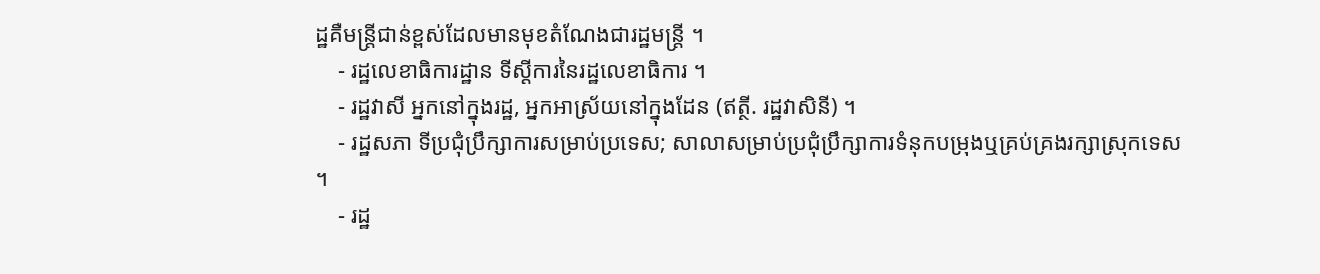ដ្ឋគឺមន្ត្រីជាន់ខ្ពស់ដែលមានមុខតំណែងជារដ្ឋមន្ត្រី ។
    - រដ្ឋលេខាធិការដ្ឋាន ទីស្ដីការនៃរដ្ឋលេខាធិការ ។
    - រដ្ឋវាសី អ្នកនៅក្នុងរដ្ឋ, អ្នកអាស្រ័យនៅក្នុងដែន (ឥត្ថី. រដ្ឋវាសិនី) ។
    - រដ្ឋសភា ទីប្រជុំប្រឹក្សាការសម្រាប់ប្រទេស; សាលាសម្រាប់ប្រជុំប្រឹក្សាការទំនុកបម្រុងឬគ្រប់គ្រងរក្សាស្រុកទេស ។
    - រដ្ឋ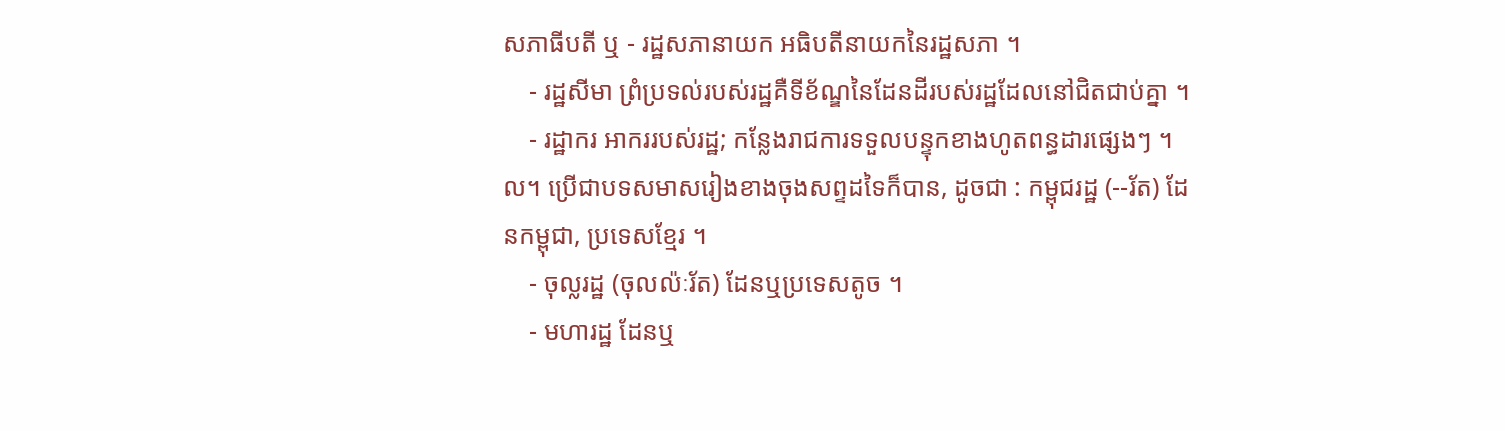សភាធីបតី ឬ - រដ្ឋសភានាយក អធិបតីនាយកនៃរដ្ឋសភា ។
    - រដ្ឋសីមា ព្រំប្រទល់របស់រដ្ឋគឺទីខ័ណ្ឌនៃដែនដីរបស់រដ្ឋដែលនៅជិតជាប់គ្នា ។
    - រដ្ឋាករ អាកររបស់រដ្ឋ; កន្លែងរាជការទទួលបន្ទុកខាងហូតពន្ធដារផ្សេងៗ ។ល។ ប្រើជាបទសមាសរៀងខាងចុងសព្ទដទៃក៏បាន, ដូចជា : កម្ពុជរដ្ឋ (--រ័ត) ដែនកម្ពុជា, ប្រទេសខ្មែរ ។
    - ចុល្លរដ្ឋ (ចុលល៉ៈរ័ត) ដែនឬប្រទេសតូច ។
    - មហារដ្ឋ ដែនឬ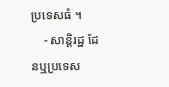ប្រទេសធំ ។
    - សាន្តិរដ្ឋ ដែនឬប្រទេស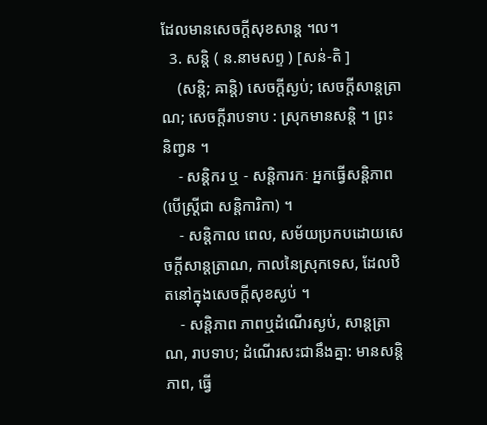ដែលមានសេចក្ដីសុខសាន្ត ។ល។
  3. សន្តិ ( ន.នាមសព្ទ ) [សន់-តិ ]
    (សន្តិ; ឝាន្តិ) សេចក្ដីស្ងប់; សេចក្ដីសាន្តត្រាណ; សេចក្ដីរាបទាប : ស្រុកមានសន្តិ ។ ព្រះនិញ្វន ។
    - សន្តិករ ឬ - សន្តិការកៈ អ្នកធ្វើសន្តិភាព (បើស្ត្រីជា សន្តិការិកា) ។
    - សន្តិកាល ពេល, សម័យប្រកបដោយសេចក្ដីសាន្តត្រាណ, កាលនៃស្រុកទេស, ដែលឋិតនៅក្នុងសេចក្ដីសុខស្ងប់ ។
    - សន្តិភាព ភាពឬដំណើរស្ងប់, សាន្តត្រាណ, រាបទាប; ដំណើរសះជានឹងគ្នា: មានសន្តិភាព, ធ្វើ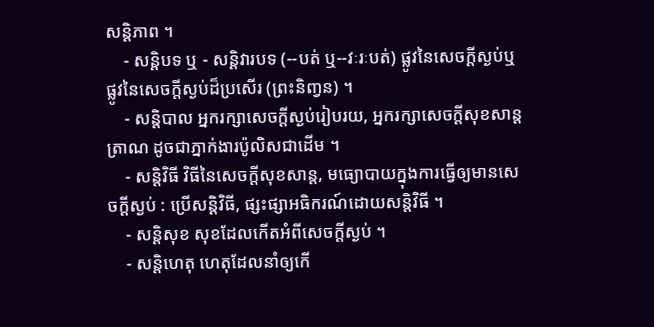សន្តិភាព ។
    - សន្តិបទ ឬ - សន្តិវារបទ (--បត់ ឬ--វៈរៈបត់) ផ្លូវនៃសេចក្ដីស្ងប់ឬផ្លូវនៃសេចក្ដីស្ងប់ដ៏ប្រសើរ (ព្រះនិញ្វន) ។
    - សន្តិបាល អ្នករក្សាសេចក្ដីស្ងប់រៀបរយ, អ្នករក្សាសេចក្ដីសុខសាន្តត្រាណ ដូចជាភ្នាក់ងារប៉ូលិសជាដើម ។
    - សន្តិវិធី វិធីនៃសេចក្ដីសុខសាន្ត, មធ្យោបាយក្នុងការធ្វើឲ្យមានសេចក្ដីស្ងប់ : ប្រើសន្តិវិធី, ផ្សះផ្សាអធិករណ៍ដោយសន្តិវិធី ។
    - សន្តិសុខ សុខដែលកើតអំពីសេចក្ដីស្ងប់ ។
    - សន្តិហេតុ ហេតុដែលនាំឲ្យកើ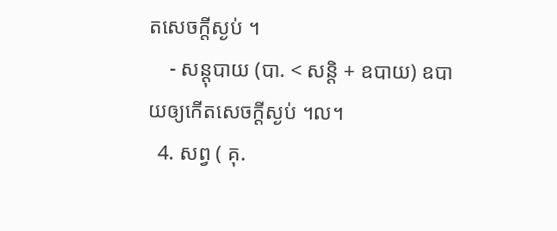តសេចក្ដីស្ងប់ ។
    - សន្តុបាយ (បា. < សន្តិ + ឧបាយ) ឧបាយឲ្យកើតសេចក្ដីស្ងប់ ។ល។
  4. សព្វ ( គុ.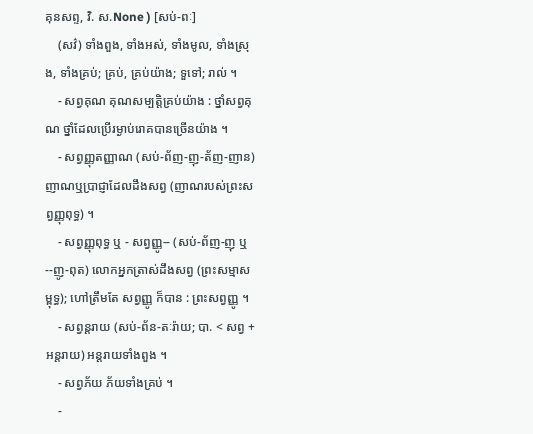គុនសព្ទ, វិ. ស.None ) [សប់-ពៈ]
    (សវ៌) ទាំងពួង, ទាំងអស់, ទាំងមូល, ទាំងស្រុង, ទាំងគ្រប់; គ្រប់, គ្រប់យ៉ាង; ទួទៅ; រាល់ ។
    - សព្វគុណ គុណសម្បត្តិគ្រប់យ៉ាង : ថ្នាំសព្វគុណ ថ្នាំដែលប្រើរម្ងាប់រោគបានច្រើនយ៉ាង ។
    - សព្វញ្ញុតញ្ញាណ (សប់-ព័ញ-ញុ-ត័ញ-ញាន) ញាណឬប្រាជ្ញាដែលដឹងសព្វ (ញាណរបស់ព្រះសព្វញ្ញុពុទ្ធ) ។
    - សព្វញ្ញុពុទ្ធ ឬ - សព្វញ្ញូ-- (សប់-ព័ញ-ញុ ឬ--ញូ-ពុត) លោកអ្នកត្រាស់ដឹងសព្វ (ព្រះសម្មាសម្ពុទ្ធ); ហៅត្រឹមតែ សព្វញ្ញូ ក៏បាន : ព្រះសព្វញ្ញូ ។
    - សព្វន្តរាយ (សប់-ព័ន-តៈរ៉ាយ; បា. < សព្វ + អន្តរាយ) អន្តរាយទាំងពួង ។
    - សព្វភ័យ ភ័យទាំងគ្រប់ ។
    -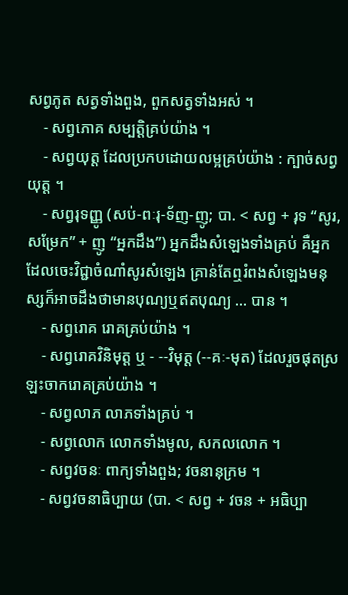សព្វភូត សត្វទាំងពួង, ពួកសត្វទាំងអស់ ។
    - សព្វភោគ សម្បត្តិគ្រប់យ៉ាង ។
    - សព្វយុត្ត ដែលប្រកបដោយលម្អគ្រប់យ៉ាង : ក្បាច់សព្វយុត្ត ។
    - សព្វរុទញ្ញូ (សប់-ពៈរុ-ទ័ញ-ញូ; បា. < សព្វ + រុទ “សូរ, សម្រែក” + ញូ “អ្នកដឹង”) អ្នកដឹងសំឡេងទាំងគ្រប់ គឺអ្នកដែលចេះវិជ្ជាចំណាំសូរសំឡេង គ្រាន់តែឮរំពងសំឡេងមនុស្សក៏អាចដឹងថាមានបុណ្យឬឥតបុណ្យ ... បាន ។
    - សព្វរោគ រោគគ្រប់យ៉ាង ។
    - សព្វរោគវិនិមុត្ត ឬ - --វិមុត្ត (--គៈ-មុត) ដែលរួចផុតស្រឡះចាករោគគ្រប់យ៉ាង ។
    - សព្វលាភ លាភទាំងគ្រប់ ។
    - សព្វលោក លោកទាំងមូល, សកលលោក ។
    - សព្វវចនៈ ពាក្យទាំងពួង; វចនានុក្រម ។
    - សព្វវចនាធិប្បាយ (បា. < សព្វ + វចន + អធិប្បា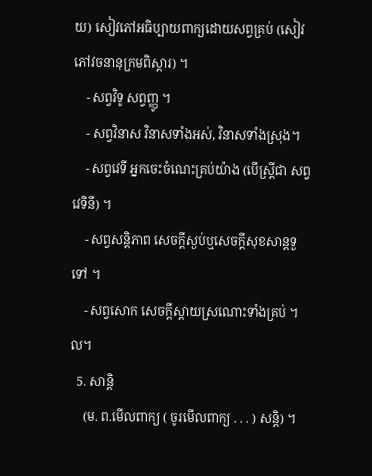យ) សៀវភៅអធិប្បាយពាក្យដោយសព្វគ្រប់ (សៀវភៅវចនានុក្រមពិស្ដារ) ។
    - សព្វវិទូ សព្វញ្ញូ ។
    - សព្វវិនាស វិនាសទាំងអស់, វិនាសទាំងស្រុង។
    - សព្វវេទី អ្នកចេះចំណេះគ្រប់យ៉ាង (បើស្ត្រីជា សព្វវេទិនី) ។
    - សព្វសន្តិភាព សេចក្ដីស្ងប់ឬសេចក្ដីសុខសាន្តទួទៅ ។
    - សព្វសោក សេចក្ដីស្ដាយស្រណោះទាំងគ្រប់ ។ល។
  5. សាន្តិ
    (ម. ព.មើលពាក្យ ( ចូរមើលពាក្យ . . . ) សន្តិ) ។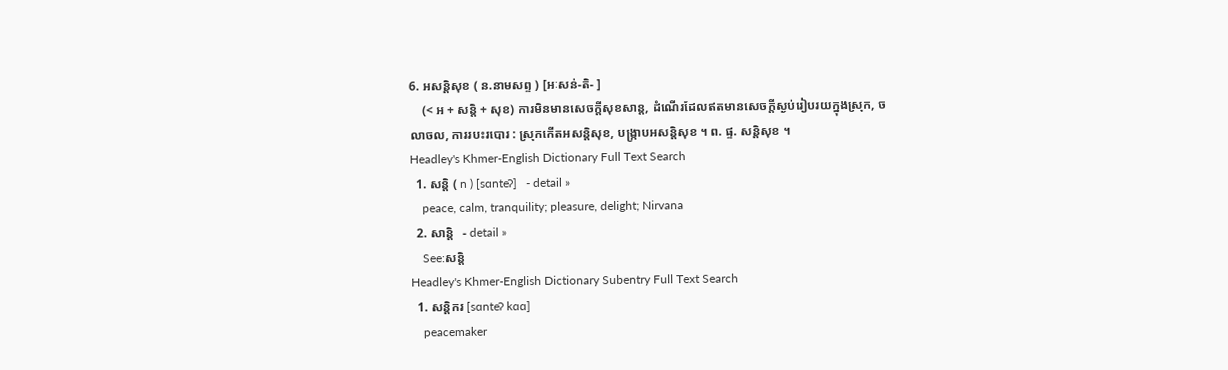6. អសន្តិសុខ ( ន.នាមសព្ទ ) [អៈសន់-តិ- ]
    (< អ + សន្តិ + សុខ) ការមិនមានសេចក្ដីសុខសាន្ត, ដំណើរដែលឥតមានសេចក្ដីស្ងប់រៀបរយក្នុងស្រុក, ចលាចល, ការរបះរបោរ : ស្រុកកើតអសន្តិសុខ, បង្រ្កាបអសន្តិសុខ ។ ព. ផ្ទ. សន្តិសុខ ។
Headley's Khmer-English Dictionary Full Text Search
  1. សន្តិ ( n ) [sɑnteʔ]   - detail »
    peace, calm, tranquility; pleasure, delight; Nirvana
  2. សាន្តិ   - detail »
    See:សន្តិ
Headley's Khmer-English Dictionary Subentry Full Text Search
  1. សន្តិករ [sɑnteʔ kɑɑ]
    peacemaker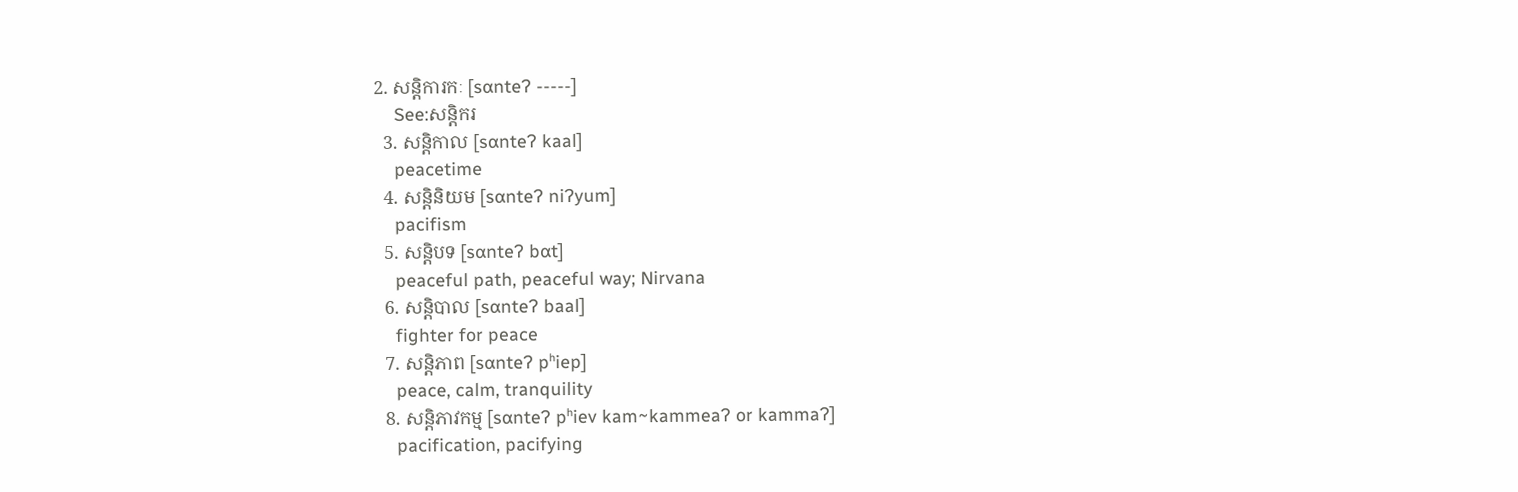2. សន្តិការកៈ [sɑnteʔ -----]
    See:សន្តិករ
  3. សន្តិកាល [sɑnteʔ kaal]
    peacetime
  4. សន្តិនិយម [sɑnteʔ niʔyum]
    pacifism
  5. សន្តិបទ [sɑnteʔ bɑt]
    peaceful path, peaceful way; Nirvana
  6. សន្តិបាល [sɑnteʔ baal]
    fighter for peace
  7. សន្តិភាព [sɑnteʔ pʰiep]
    peace, calm, tranquility
  8. សន្តិភាវកម្ម [sɑnteʔ pʰiev kam~kammeaʔ or kammaʔ]
    pacification, pacifying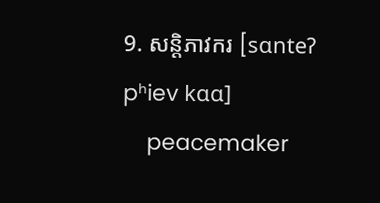9. សន្តិភាវករ [sɑnteʔ pʰiev kɑɑ]
    peacemaker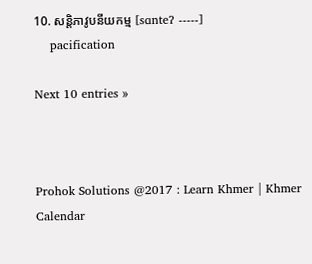10. សន្តិភាវូបនីយកម្ម [sɑnteʔ -----]
    pacification

Next 10 entries »



Prohok Solutions @2017 : Learn Khmer | Khmer Calendar